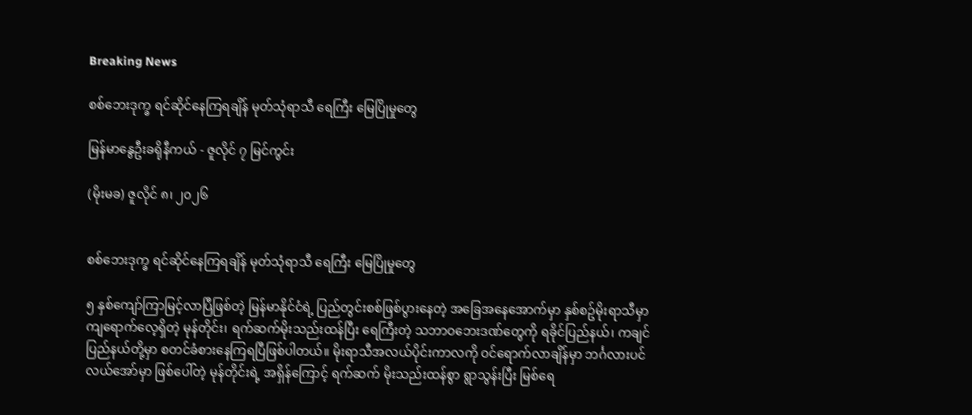Breaking News

စစ်ဘေးဒုက္ခ ရင်ဆိုင်နေကြရချိန် မုတ်သုံရာသီ ရေကြီး မြေပြိုမှုတွေ

မြန်မာနွေဦးခရိုနီကယ် - ဇူလိုင် ၇ မြင်ကွင်း

(မိုးမခ) ဇူလိုင် ၈၊ ၂၀၂၆


စစ်ဘေးဒုက္ခ ရင်ဆိုင်နေကြရချိန် မုတ်သုံရာသီ ရေကြီး မြေပြိုမှုတွေ

၅ နှစ်ကျော်ကြာမြင့်လာပြီဖြစ်တဲ့ မြန်မာနိုင်ငံရဲ့ ပြည်တွင်းစစ်ဖြစ်ပွားနေတဲ့ အခြေအနေအောက်မှာ နှစ်စဥ်မိုးရာသီမှာ ကျရောက်လေ့ရှိတဲ့ မုန်တိုင်း၊ ရက်ဆက်မိုးသည်းထန်ပြီး ရေကြီးတဲ့ သဘာဝဘေးဒဏ်တွေကို ရခိုင်ပြည်နယ်၊ ကချင်ပြည်နယ်တို့မှာ စတင်ခံစားနေကြရပြီဖြစ်ပါတယ်။ မိုးရာသီအလယ်ပိုင်းကာလကို ဝင်ရောက်လာချိန်မှာ ဘင်္ဂလားပင်လယ်အော်မှာ ဖြစ်ပေါ်တဲ့ မုန်တိုင်းရဲ့ အရှိန်ကြောင့် ရက်ဆက် မိုးသည်းထန်စွာ ရွာသွန်းပြီး မြစ်ရေ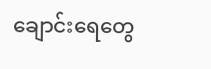ချောင်းရေတွေ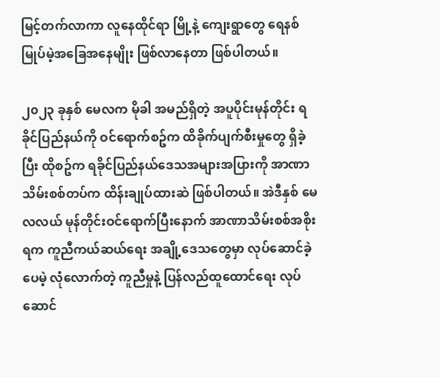မြင့်တက်လာကာ လူနေထိုင်ရာ မြို့နဲ့ ကျေးရွာတွေ ရေနစ်မြုပ်မဲ့အခြေအနေမျိုး ဖြစ်လာနေတာ ဖြစ်ပါတယ်။

၂၀၂၃ ခုနှစ် မေလက မိုခါ အမည်ရှိတဲ့ အပူပိုင်းမုန်တိုင်း ရခိုင်ပြည်နယ်ကို ဝင်ရောက်စဥ်က ထိခိုက်ပျက်စီးမှုတွေ ရှိခဲ့ပြီး ထိုစဥ်က ရခိုင်ပြည်နယ်ဒေသအများအပြားကို အာဏာသိမ်းစစ်တပ်က ထိန်းချုပ်ထားဆဲ ဖြစ်ပါတယ်။ အဲဒီနှစ် မေလလယ် မုန်တိုင်းဝင်ရောက်ပြီးနောက် အာဏာသိမ်းစစ်အစိုးရက ကူညီကယ်ဆယ်ရေး အချို့ဒေသတွေမှာ လုပ်ဆောင်ခဲ့ပေမဲ့ လုံလောက်တဲ့ ကူညီမှုနဲ့ ပြန်လည်ထူထောင်ရေး လုပ်ဆောင်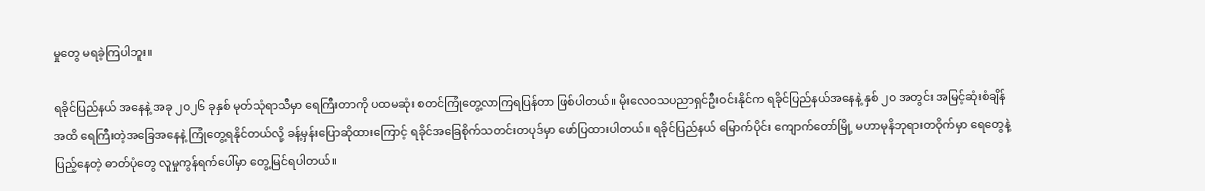မှုတွေ မရခဲ့ကြပါဘူး။

ရခိုင်ပြည်နယ် အနေနဲ့ အခု ၂၀၂၆ ခုနှစ် မုတ်သုံရာသီမှာ ရေကြီးတာကို ပထမဆုံး စတင်ကြုံတွေ့လာကြရပြန်တာ ဖြစ်ပါတယ်။ မိုးလေဝသပညာရှင်ဦးဝင်းနိုင်က ရခိုင်ပြည်နယ်အနေနဲ့ နှစ် ၂၀ အတွင်း အမြင့်ဆုံးစံချိန်အထိ ရေကြီးတဲ့အခြေအနေနဲ့ ကြုံတွေ့ရနိုင်တယ်လို့ ခန့်မှန်းပြောဆိုထားကြောင့် ရခိုင်အခြေစိုက်သတင်းတပုဒ်မှာ ဖော်ပြထားပါတယ်။ ရခိုင်ပြည်နယ် မြောက်ပိုင်း ကျောက်တော်မြို့ မဟာမုနိဘုရားတဝိုက်မှာ ရေတွေနဲ့ ပြည့်နေတဲ့ ဓာတ်ပုံတွေ လူမှုကွန်ရက်ပေါ်မှာ တွေ့မြင်ရပါတယ်။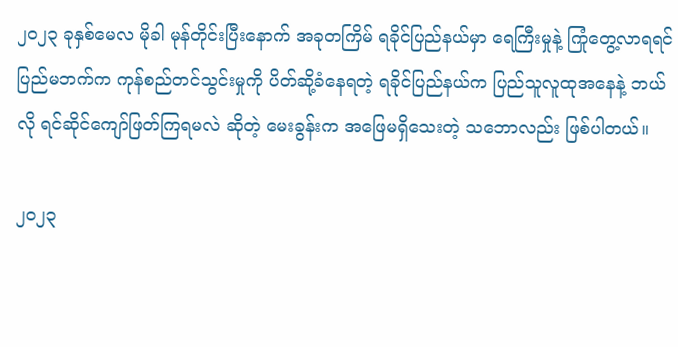၂၀၂၃ ခုနှစ်မေလ မိုခါ မုန်တိုင်းပြီးနောက် အခုတကြိမ် ရခိုင်ပြည်နယ်မှာ ရေကြီးမှုနဲ့ ကြုံတွေ့လာရရင် ပြည်မဘက်က ကုန်စည်တင်သွင်းမှုကို ပိတ်ဆို့ခံနေရတဲ့ ရခိုင်ပြည်နယ်က ပြည်သူလူထုအနေနဲ့ ဘယ်လို ရင်ဆိုင်ကျော်ဖြတ်ကြရမလဲ ဆိုတဲ့ မေးခွန်းက အဖြေမရှိသေးတဲ့ သဘောလည်း ဖြစ်ပါတယ်။

၂၀၂၃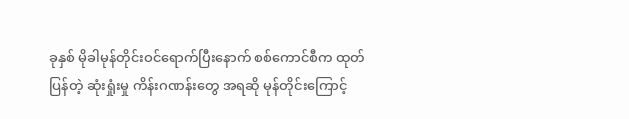ခုနှစ် မိုခါမုန်တိုင်းဝင်ရောက်ပြီးနောက် စစ်ကောင်စီက ထုတ်ပြန်တဲ့ ဆုံးရှုံးမှု ကိန်းဂဏန်းတွေ အရဆို မုန်တိုင်းကြောင့်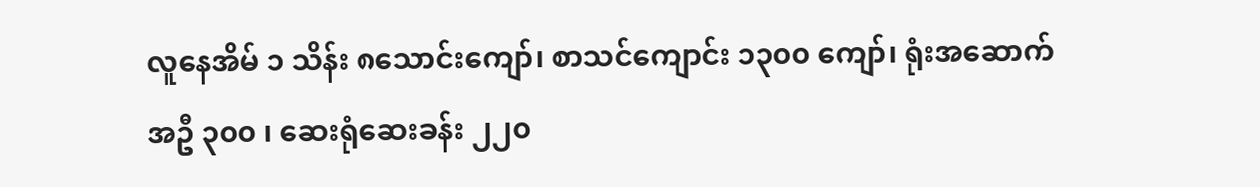လူနေအိမ် ၁ သိန်း ၈သောင်းကျော်၊ စာသင်ကျောင်း ၁၃၀၀ ကျော်၊ ရုံးအဆောက်အဦ ၃၀၀ ၊ ဆေးရုံဆေးခန်း ၂၂၀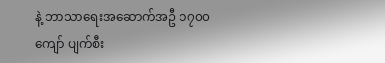နဲ့ ဘာသာရေးအဆောက်အဦ ၁၇၀၀ ကျော် ပျက်စီး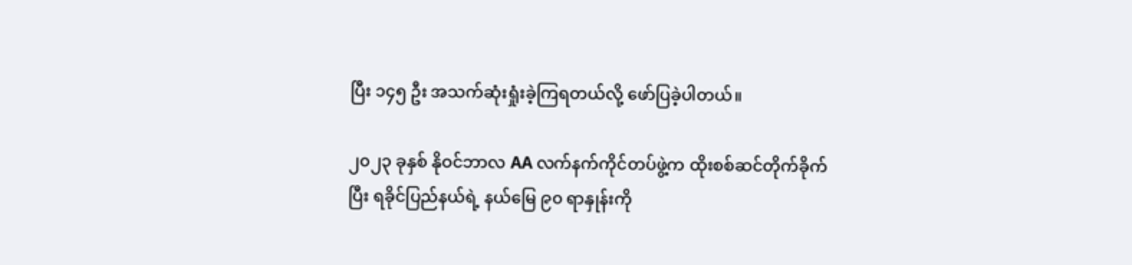ပြီး ၁၄၅ ဦး အသက်ဆုံးရှုံးခဲ့ကြရတယ်လို့ ဖော်ပြခဲ့ပါတယ်။

၂၀၂၃ ခုနှစ် နိုဝင်ဘာလ AA လက်နက်ကိုင်တပ်ဖွဲ့က ထိုးစစ်ဆင်တိုက်ခိုက်ပြီး ရခိုင်ပြည်နယ်ရဲ့ နယ်မြေ ၉၀ ရာနှုန်းကို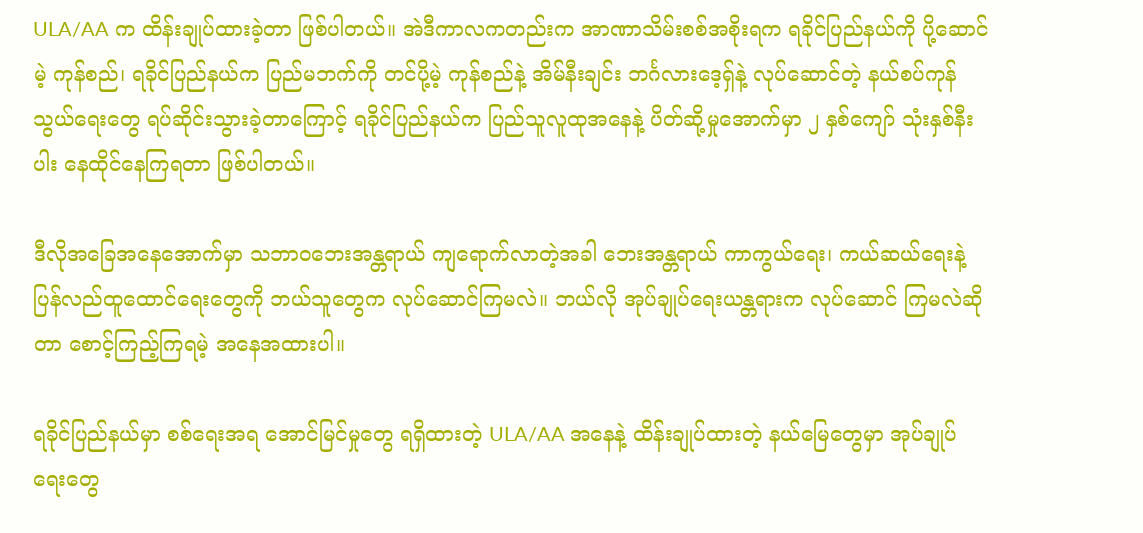ULA/AA က ထိန်းချုပ်ထားခဲ့တာ ဖြစ်ပါတယ်။ အဲဒီကာလကတည်းက အာဏာသိမ်းစစ်အစိုးရက ရခိုင်ပြည်နယ်ကို ပို့ဆောင်မဲ့ ကုန်စည်၊ ရခိုင်ပြည်နယ်က ပြည်မဘက်ကို တင်ပို့မဲ့ ကုန်စည်နဲ့ အိမ်နီးချင်း ဘင်္ဂလားဒေ့ရှ်နဲ့ လုပ်ဆောင်တဲ့ နယ်စပ်ကုန်သွယ်ရေးတွေ ရပ်ဆိုင်းသွားခဲ့တာကြောင့် ရခိုင်ပြည်နယ်က ပြည်သူလူထုအနေနဲ့ ပိတ်ဆို့မှုအောက်မှာ ၂ နှစ်ကျော် သုံးနှစ်နီးပါး နေထိုင်နေကြရတာ ဖြစ်ပါတယ်။

ဒီလိုအခြေအနေအောက်မှာ သဘာဝဘေးအန္တရာယ် ကျရောက်လာတဲ့အခါ ဘေးအန္တရာယ် ကာကွယ်ရေး၊ ကယ်ဆယ်ရေးနဲ့ ပြန်လည်ထူထောင်ရေးတွေကို ဘယ်သူတွေက လုပ်ဆောင်ကြမလဲ။ ဘယ်လို အုပ်ချုပ်ရေးယန္တရားက လုပ်ဆောင် ကြမလဲဆိုတာ စောင့်ကြည့်ကြရမဲ့ အနေအထားပါ။

ရခိုင်ပြည်နယ်မှာ စစ်ရေးအရ အောင်မြင်မှုတွေ ရရှိထားတဲ့ ULA/AA အနေနဲ့ ထိန်းချုပ်ထားတဲ့ နယ်မြေတွေမှာ အုပ်ချုပ်ရေးတွေ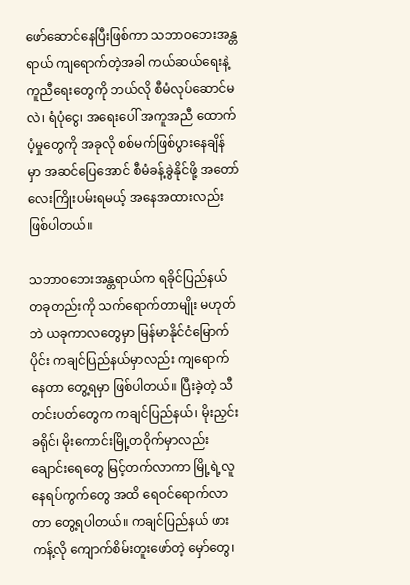ဖော်ဆောင်နေပြီးဖြစ်ကာ သဘာဝဘေးအန္တရာယ် ကျရောက်တဲ့အခါ ကယ်ဆယ်ရေးနဲ့ ကူညီရေးတွေကို ဘယ်လို စီမံလုပ်ဆောင်မလဲ၊ ရံပုံငွေ၊ အရေးပေါ် အကူအညီ ထောက်ပံ့မှုတွေကို အခုလို စစ်မက်ဖြစ်ပွားနေချိန် မှာ အဆင်ပြေအောင် စီမံခန့်ခွဲနိုင်ဖို့ အတော်လေးကြိုးပမ်းရမယ့် အနေအထားလည်း ဖြစ်ပါတယ်။

သဘာဝဘေးအန္တရာယ်က ရခိုင်ပြည်နယ် တခုတည်းကို သက်ရောက်တာမျိုး မဟုတ်ဘဲ ယခုကာလတွေမှာ မြန်မာနိုင်ငံမြောက်ပိုင်း ကချင်ပြည်နယ်မှာလည်း ကျရောက်နေတာ တွေ့ရမှာ ဖြစ်ပါတယ်။ ပြီးခဲ့တဲ့ သီတင်းပတ်တွေက ကချင်ပြည်နယ်၊ မိုးညှင်းခရိုင်၊ မိုးကောင်းမြို့တဝိုက်မှာလည်း ချောင်းရေတွေ မြင့်တက်လာကာ မြို့ရဲ့လူနေရပ်ကွက်တွေ အထိ ရေဝင်ရောက်လာတာ တွေ့ရပါတယ်။ ကချင်ပြည်နယ် ဖားကန့်လို ကျောက်စိမ်းတူးဖော်တဲ့ မှော်တွေ၊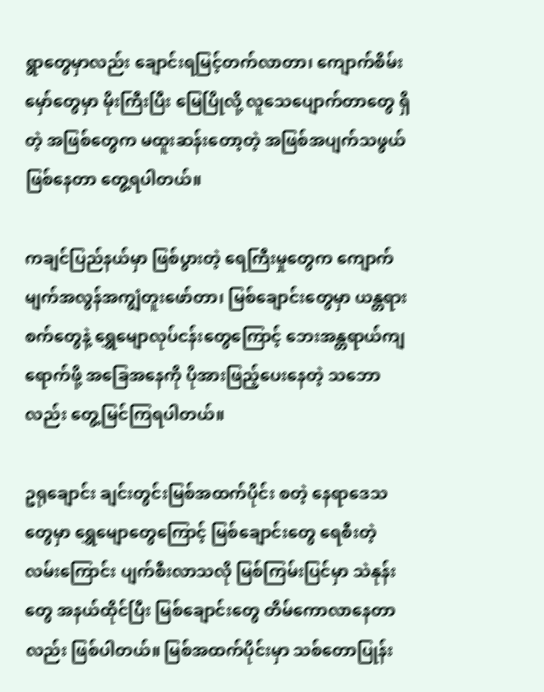ရွာတွေမှာလည်း ချောင်းရမြင့်တက်လာတာ၊ ကျောက်စိမ်းမှော်တွေမှာ မိုးကြီးပြီး မြေပြိုလို့ လူသေပျောက်တာတွေ ရှိတဲ့ အဖြစ်တွေက မထူးဆန်းတော့တဲ့ အဖြစ်အပျက်သဖွယ် ဖြစ်နေတာ တွေ့ရပါတယ်။

ကချင်ပြည်နယ်မှာ ဖြစ်ပွားတဲ့ ရေကြီးမှုတွေက ကျောက်မျက်အလွန်အကျွံတူးဖော်တာ၊ မြစ်ချောင်းတွေမှာ ယန္တရားစက်တွေနဲ့ ရွှေမျောလုပ်ငန်းတွေကြောင့် ဘေးအန္တရာယ်ကျရောက်ဖို့ အခြေအနေကို ပိုအားဖြည့်ပေးနေတဲ့ သဘောလည်း တွေ့မြင်ကြရပါတယ်။

ဥရုချောင်း ချင်းတွင်းမြစ်အထက်ပိုင်း စတဲ့ နေရာဒေသတွေမှာ ရွှေမျောတွေကြောင့် မြစ်ချောင်းတွေ ရေစီးတဲ့လမ်းကြောင်း ပျက်စီးလာသလို မြစ်ကြမ်းပြင်မှာ သဲနုန်းတွေ အနယ်ထိုင်ပြီး မြစ်ချောင်းတွေ တိမ်ကောလာနေတာလည်း ဖြစ်ပါတယ်။ မြစ်အထက်ပိုင်းမှာ သစ်တောပြုန်း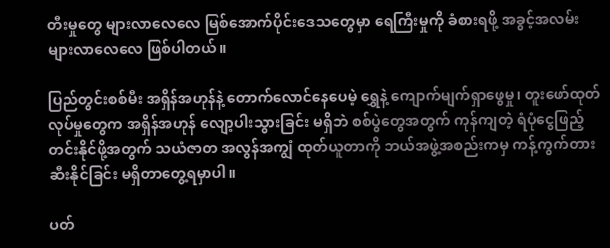တီးမှုတွေ များလာလေလေ မြစ်အောက်ပိုင်းဒေသတွေမှာ ရေကြီးမှုကို ခံစားရဖို့ အခွင့်အလမ်းများလာလေလေ ဖြစ်ပါတယ်။

ပြည်တွင်းစစ်မီး အရှိန်အဟုန်နဲ့ တောက်လောင်နေပေမဲ့ ရွှေနဲ့ ကျောက်မျက်ရှာဖွေမှု၊ တူးဖော်ထုတ်လုပ်မှုတွေက အရှိန်အဟုန် လျော့ပါးသွားခြင်း မရှိဘဲ စစ်ပွဲတွေအတွက် ကုန်ကျတဲ့ ရံပုံငွေဖြည့်တင်းနိုင်ဖို့အတွက် သယံဇာတ အလွန်အကျွံ ထုတ်ယူတာကို ဘယ်အဖွဲ့အစည်းကမှ ကန့်ကွက်တားဆီးနိုင်ခြင်း မရှိတာတွေ့ရမှာပါ။

ပတ်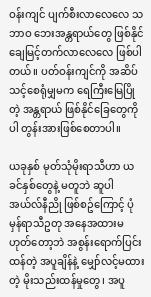ဝန်းကျင် ပျက်စီးလာလေလေ သဘာဝ ဘေးအန္တရာယ်တွေ ဖြစ်နိုင်ချေမြင့်တက်လာလေလေ ဖြစ်ပါတယ်။ ပတ်ဝန်းကျင်ကို အဆိပ်သင့်စေရုံမျှမက ရေကြီးမြေပြိုတဲ့ အန္တရာယ် ဖြစ်နိုင်ခြေတွေကိုပါ တွန်းအားဖြစ်စေတာပါ။

ယခုနှစ် မုတ်သုံမိုးရာသီဟာ ယခင်နှစ်တွေနဲ့ မတူဘဲ ဆူပါအယ်လ်နီညို ဖြစ်စဥ်ကြောင့် ပုံမှန်ရာသီဥတု အနေအထားမဟုတ်တော့ဘဲ အစွန်းရောက်ပြင်းထန်တဲ့ အပူချိန်နဲ့ မျှော်လင့်မထားတဲ့ မိုးသည်းထန်မှုတွေ၊ အပူ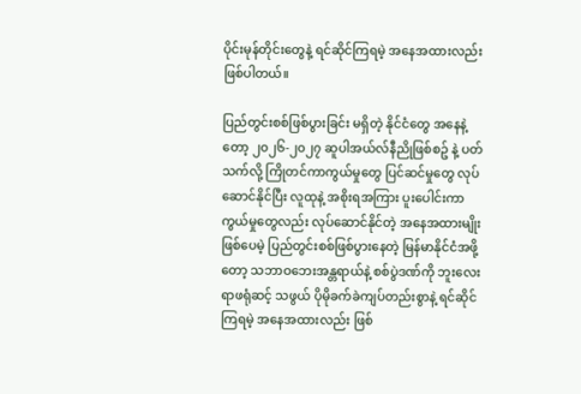ပိုင်းမုန်တိုင်းတွေနဲ့ ရင်ဆိုင်ကြရမဲ့ အနေအထားလည်း ဖြစ်ပါတယ်။

ပြည်တွင်းစစ်ဖြစ်ပွားခြင်း မရှိတဲ့ နိုင်ငံတွေ အနေနဲ့တော့ ၂၀၂၆-၂၀၂၇ ဆူပါအယ်လ်နီညိုဖြစ်စဥ် နဲ့ ပတ်သက်လို့ ကြိုတင်ကာကွယ်မှုတွေ ပြင်ဆင်မှုတွေ လုပ်ဆောင်နိုင်ပြီး လူထုနဲ့ အစိုးရအကြား ပူးပေါင်းကာကွယ်မှုတွေလည်း လုပ်ဆောင်နိုင်တဲ့ အနေအထားမျိုး ဖြစ်ပေမဲ့ ပြည်တွင်းစစ်ဖြစ်ပွားနေတဲ့ မြန်မာနိုင်ငံအဖို့တော့ သဘာဝဘေးအန္တရာယ်နဲ့ စစ်ပွဲဒဏ်ကို ဘူးလေးရာဖရုံဆင့် သဖွယ် ပိုမိုခက်ခဲကျပ်တည်းစွာနဲ့ ရင်ဆိုင်ကြရမဲ့ အနေအထားလည်း ဖြစ်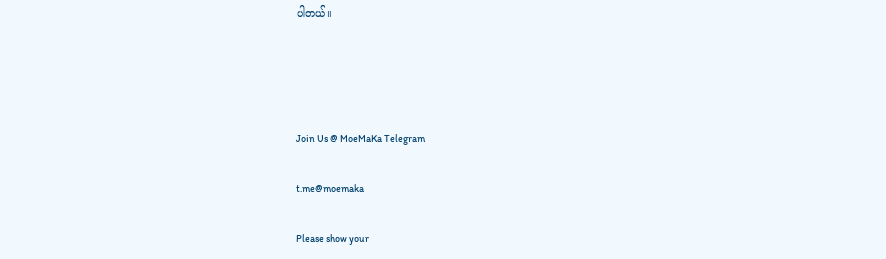ပါတယ်။




Join Us @ MoeMaKa Telegram

t.me@moemaka

Please show your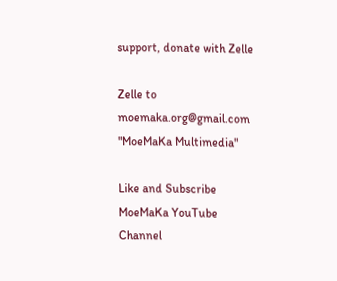support, donate with Zelle

Zelle to moemaka.org@gmail.com "MoeMaKa Multimedia"

Like and Subscribe MoeMaKa YouTube Channel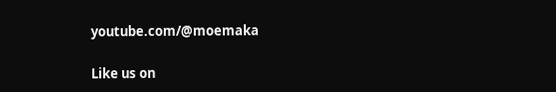youtube.com/@moemaka

Like us on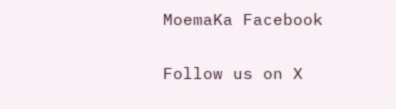MoemaKa Facebook

Follow us on X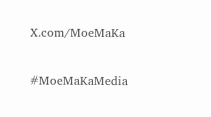X.com/MoeMaKa

#MoeMaKaMedia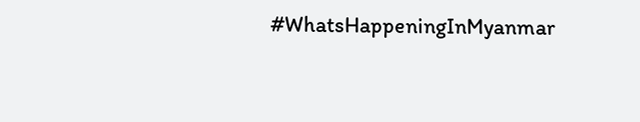#WhatsHappeningInMyanmar